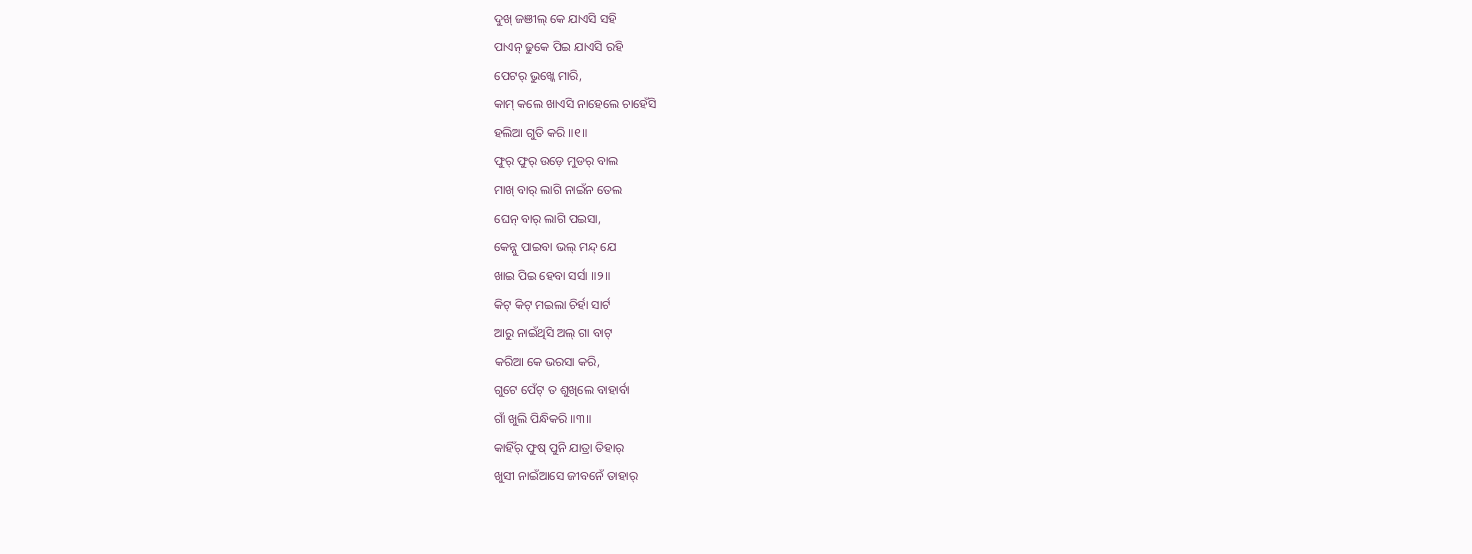ଦୁଖ୍ ଜଞୀଲ୍ କେ ଯାଏସି ସହି
ପାଏନ୍ ଢୁକେ ପିଇ ଯାଏସି ରହି
ପେଟର୍ ଭୁଖ୍କେ ମାରି,
କାମ୍ କଲେ ଖାଏସି ନାହେଲେ ଚାହେଁସି
ହଲିଆ ଗୁତି କରି ॥୧॥
ଫୁର୍ ଫୁର୍ ଉଡ଼େ ମୁଡର୍ ବାଲ
ମାଖ୍ ବାର୍ ଲାଗି ନାଇଁନ ତେଲ
ଘେନ୍ ବାର୍ ଲାଗି ପଇସା,
କେନ୍ନୁ ପାଇବା ଭଲ୍ ମନ୍ଦ୍ ଯେ
ଖାଇ ପିଇ ହେବା ସର୍ସା ॥୨॥
କିଟ୍ କିଟ୍ ମଇଲା ଚିର୍ହା ସାର୍ଟ
ଆରୁ ନାଇଁଥିସି ଅଲ୍ ଗା ବାଟ୍
କରିଆ କେ ଭରସା କରି,
ଗୁଟେ ପେଁଟ୍ ତ ଶୁଖିଲେ ବାହାର୍ବା
ଗାଁ ଖୁଲି ପିନ୍ଧିକରି ॥୩॥
କାହିଁର୍ ଫୁଷ୍ ପୁନି ଯାତ୍ରା ତିହାର୍
ଖୁସୀ ନାଇଁଆସେ ଜୀବନେଁ ତାହାର୍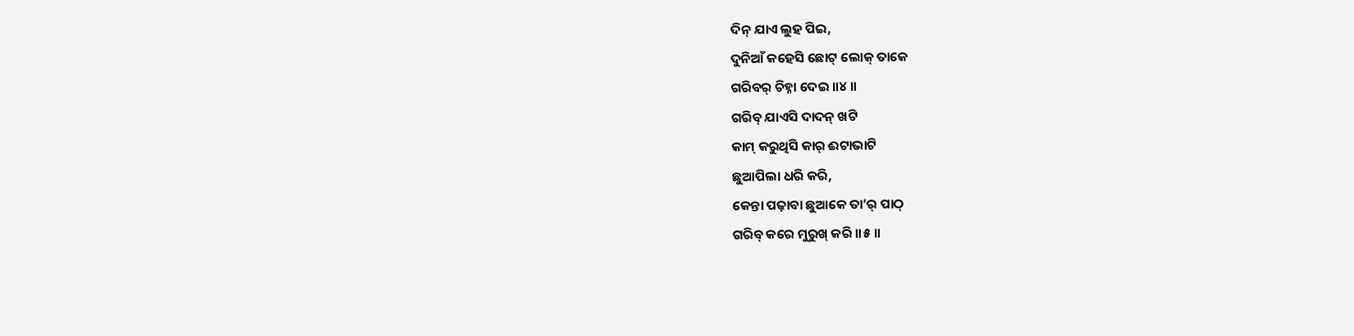ଦିନ୍ ଯାଏ ଲୁହ ପିଇ,
ଦୁନିଆଁ କହେସି ଛୋଟ୍ ଲୋକ୍ ତାକେ
ଗରିବର୍ ଚିହ୍ନା ଦେଇ ॥୪॥
ଗରିବ୍ ଯାଏସି ଦାଦନ୍ ଖଟି
କାମ୍ କରୁଥିସି କାର୍ ଈଟାଭାଟି
ଛୁଆପିଲା ଧରି କରି,
କେନ୍ତା ପଢ଼ାବା ଛୁଆକେ ତା’ର୍ ପାଠ୍
ଗରିବ୍ କରେ ମୁରୁଖ୍ କରି ॥୫॥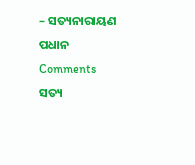– ସତ୍ୟନାରାୟଣ ପଧାନ
Comments
ସତ୍ୟ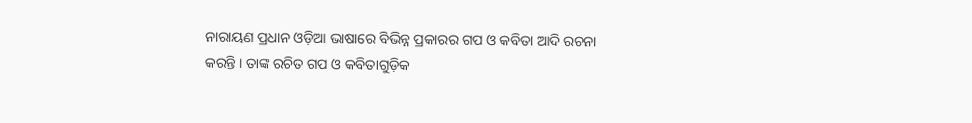ନାରାୟଣ ପ୍ରଧାନ ଓଡ଼ିଆ ଭାଷାରେ ବିଭିନ୍ନ ପ୍ରକାରର ଗପ ଓ କବିତା ଆଦି ରଚନା କରନ୍ତି । ତାଙ୍କ ରଚିତ ଗପ ଓ କବିତାଗୁଡ଼ିକ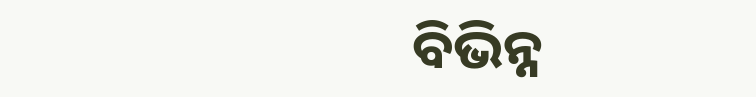ବିଭିନ୍ନ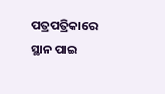ପତ୍ରପତ୍ରିକାରେ ସ୍ଥାନ ପାଇ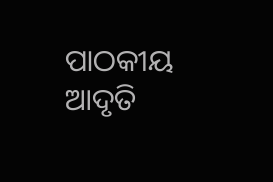ପାଠକୀୟ ଆଦୃତି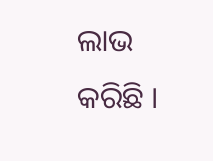ଲାଭ କରିଛି ।